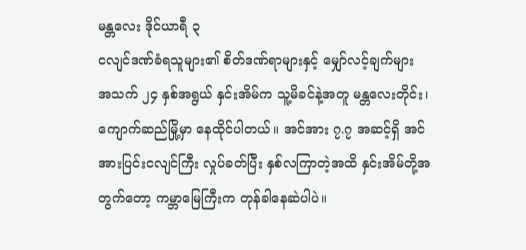မန္တလေး ဒိုင်ယာရီ ၃
ငလျင်ဒဏ်ခံရသူများ၏ စိတ်ဒဏ်ရာများနှင့် မျှော်လင့်ချက်များ
အသက် ၂၄ နှစ်အရွယ် နှင်းအိမ်က သူ့မိခင်နဲ့အတူ မန္တလေးတိုင်း၊ ကျောက်ဆည်မြို့မှာ နေထိုင်ပါတယ်။ အင်အား ၇.၇ အဆင့်ရှိ အင်အားပြင်းငလျင်ကြီး လှုပ်ခတ်ပြီး နှစ်လကြာတဲ့အထိ နှင်းအိမ်တို့အတွက်တော့ ကမ္ဘာမြေကြီးက တုန်ခါနေဆဲပါပဲ။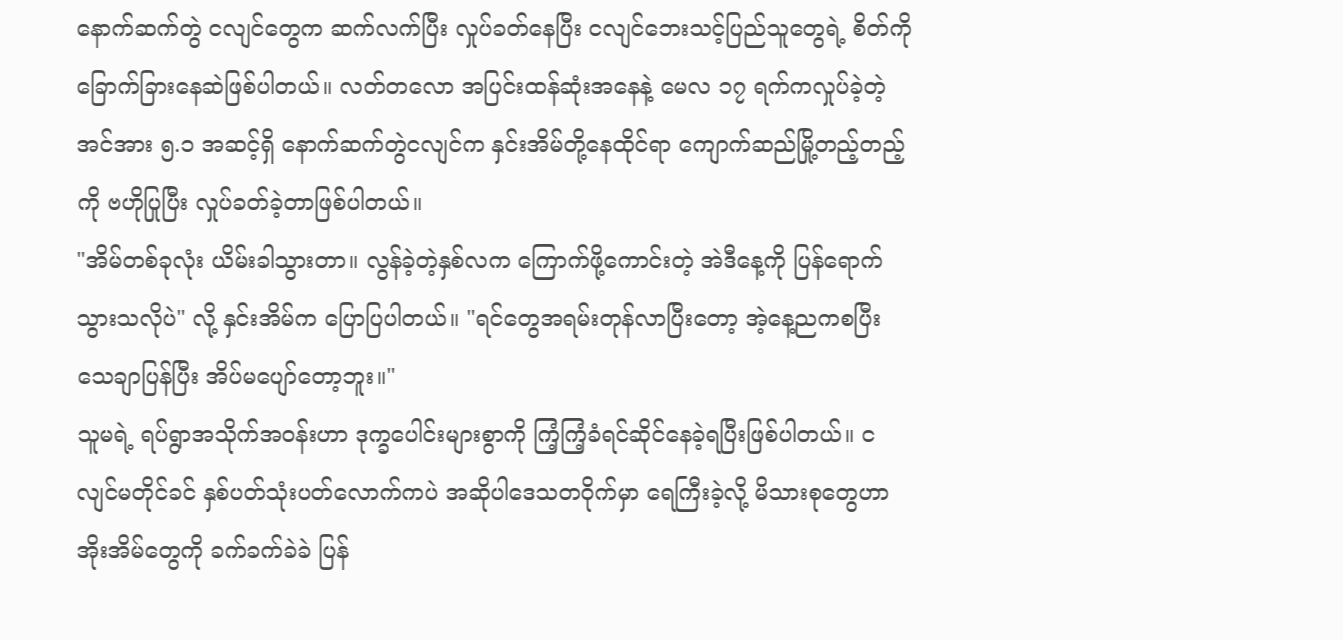နောက်ဆက်တွဲ ငလျင်တွေက ဆက်လက်ပြီး လှုပ်ခတ်နေပြီး ငလျင်ဘေးသင့်ပြည်သူတွေရဲ့ စိတ်ကို ခြောက်ခြားနေဆဲဖြစ်ပါတယ်။ လတ်တလော အပြင်းထန်ဆုံးအနေနဲ့ မေလ ၁၇ ရက်ကလှုပ်ခဲ့တဲ့ အင်အား ၅.၁ အဆင့်ရှိ နောက်ဆက်တွဲငလျင်က နှင်းအိမ်တို့နေထိုင်ရာ ကျောက်ဆည်မြို့တည့်တည့်ကို ဗဟိုပြုပြီး လှုပ်ခတ်ခဲ့တာဖြစ်ပါတယ်။
"အိမ်တစ်ခုလုံး ယိမ်းခါသွားတာ။ လွန်ခဲ့တဲ့နှစ်လက ကြောက်ဖို့ကောင်းတဲ့ အဲဒီနေ့ကို ပြန်ရောက်သွားသလိုပဲ" လို့ နှင်းအိမ်က ပြောပြပါတယ်။ "ရင်တွေအရမ်းတုန်လာပြီးတော့ အဲ့နေ့ညကစပြီး သေချာပြန်ပြီး အိပ်မပျော်တော့ဘူး။"
သူမရဲ့ ရပ်ရွာအသိုက်အဝန်းဟာ ဒုက္ခပေါင်းများစွာကို ကြံ့ကြံ့ခံရင်ဆိုင်နေခဲ့ရပြီးဖြစ်ပါတယ်။ ငလျင်မတိုင်ခင် နှစ်ပတ်သုံးပတ်လောက်ကပဲ အဆိုပါဒေသတဝိုက်မှာ ရေကြီးခဲ့လို့ မိသားစုတွေဟာ အိုးအိမ်တွေကို ခက်ခက်ခဲခဲ ပြန်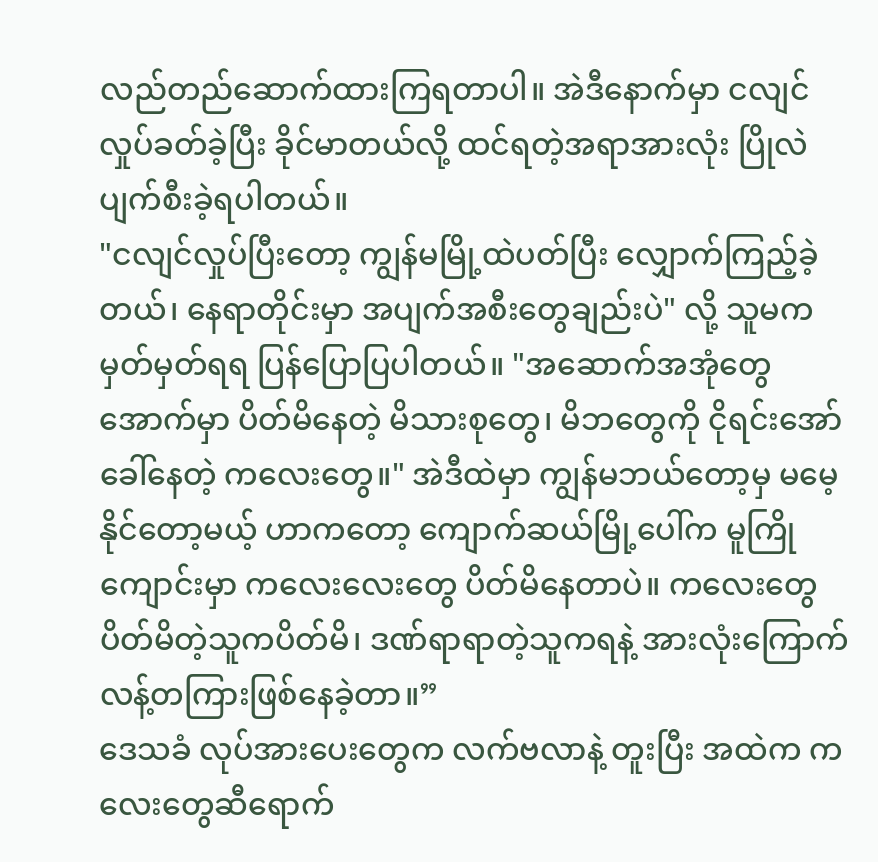လည်တည်ဆောက်ထားကြရတာပါ။ အဲဒီနောက်မှာ ငလျင်လှုပ်ခတ်ခဲ့ပြီး ခိုင်မာတယ်လို့ ထင်ရတဲ့အရာအားလုံး ပြိုလဲပျက်စီးခဲ့ရပါတယ်။
"ငလျင်လှုပ်ပြီးတော့ ကျွန်မမြို့ထဲပတ်ပြီး လျှောက်ကြည့်ခဲ့တယ်၊ နေရာတိုင်းမှာ အပျက်အစီးတွေချည်းပဲ" လို့ သူမက မှတ်မှတ်ရရ ပြန်ပြောပြပါတယ်။ "အဆောက်အအုံတွေအောက်မှာ ပိတ်မိနေတဲ့ မိသားစုတွေ၊ မိဘတွေကို ငိုရင်းအော်ခေါ်နေတဲ့ ကလေးတွေ။" အဲဒီထဲမှာ ကျွန်မဘယ်တော့မှ မမေ့နိုင်တော့မယ့် ဟာကတော့ ကျောက်ဆယ်မြို့ပေါ်က မူကြိုကျောင်းမှာ ကလေးလေးတွေ ပိတ်မိနေတာပဲ။ ကလေးတွေ ပိတ်မိတဲ့သူကပိတ်မိ၊ ဒဏ်ရာရာတဲ့သူကရနဲ့ အားလုံးကြောက်လန့်တကြားဖြစ်နေခဲ့တာ။”
ဒေသခံ လုပ်အားပေးတွေက လက်ဗလာနဲ့ တူးပြီး အထဲက ကလေးတွေဆီရောက်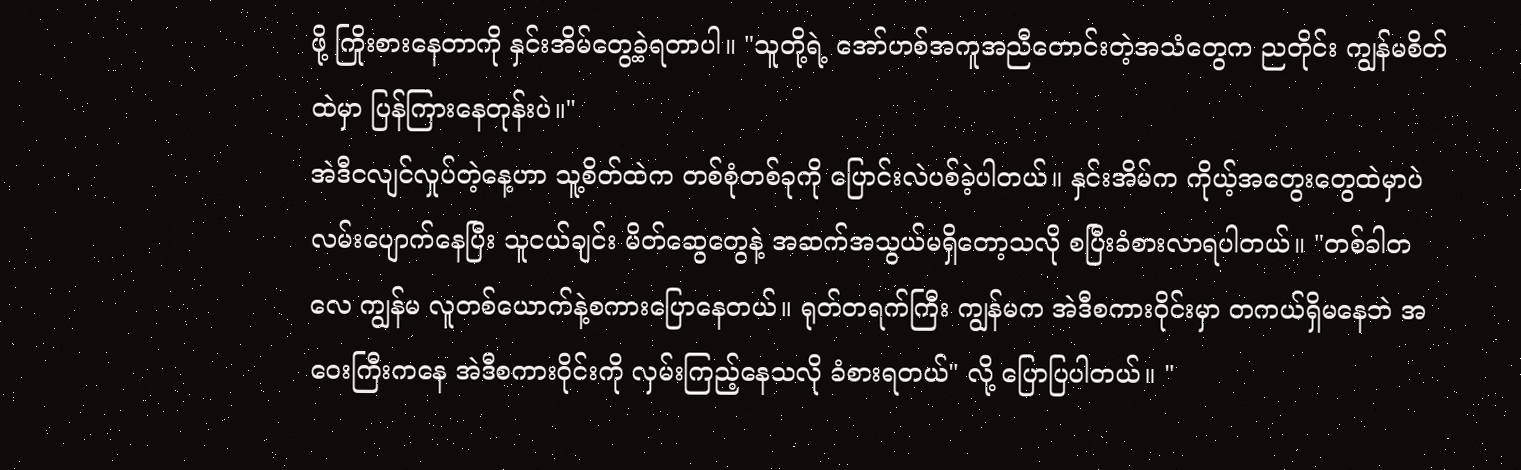ဖို့ ကြိုးစားနေတာကို နှင်းအိမ်တွေ့ခဲ့ရတာပါ။ "သူတို့ရဲ့ အော်ဟစ်အကူအညီတောင်းတဲ့အသံတွေက ညတိုင်း ကျွန်မစိတ်ထဲမှာ ပြန်ကြားနေတုန်းပဲ။"
အဲဒီငလျင်လှုပ်တဲ့နေ့ဟာ သူ့စိတ်ထဲက တစ်စုံတစ်ခုကို ပြောင်းလဲပစ်ခဲ့ပါတယ်။ နှင်းအိမ်က ကိုယ့်အတွေးတွေထဲမှာပဲ လမ်းပျောက်နေပြီး သူငယ်ချင်း မိတ်ဆွေတွေနဲ့ အဆက်အသွယ်မရှိတော့သလို စပြီးခံစားလာရပါတယ်။ "တစ်ခါတလေ ကျွန်မ လူတစ်ယောက်နဲ့စကားပြောနေတယ်။ ရုတ်တရက်ကြီး ကျွန်မက အဲဒီစကားဝိုင်းမှာ တကယ်ရှိမနေဘဲ အဝေးကြီးကနေ အဲဒီစကားဝိုင်းကို လှမ်းကြည့်နေသလို ခံစားရတယ်" လို့ ပြောပြပါတယ်။ "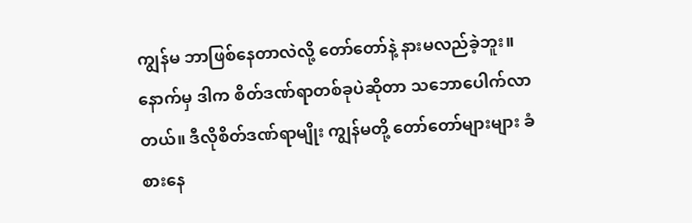ကျွန်မ ဘာဖြစ်နေတာလဲလို့ တော်တော်နဲ့ နားမလည်ခဲ့ဘူး။ နောက်မှ ဒါက စိတ်ဒဏ်ရာတစ်ခုပဲဆိုတာ သဘောပေါက်လာတယ်။ ဒီလိုစိတ်ဒဏ်ရာမျိုး ကျွန်မတို့ တော်တော်များများ ခံစားနေ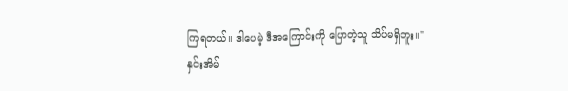ကြရတယ်။ ဒါပေမဲ့ ဒီအကြောင်းကို ပြောတဲ့သူ သိပ်မရှိဘူး။"
နှင်းအိမ်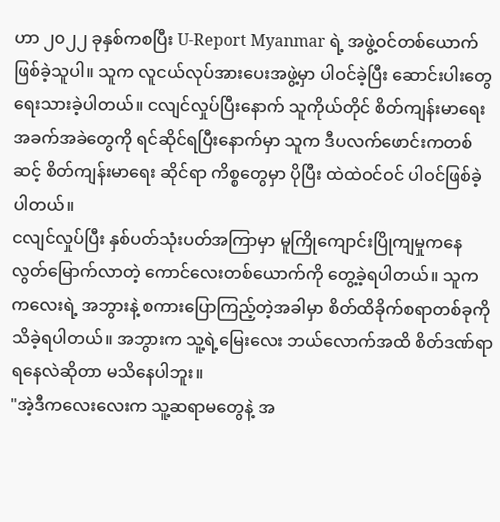ဟာ ၂၀၂၂ ခုနှစ်ကစပြီး U-Report Myanmar ရဲ့ အဖွဲ့ဝင်တစ်ယောက် ဖြစ်ခဲ့သူပါ။ သူက လူငယ်လုပ်အားပေးအဖွဲ့မှာ ပါဝင်ခဲ့ပြီး ဆောင်းပါးတွေ ရေးသားခဲ့ပါတယ်။ ငလျင်လှုပ်ပြီးနောက် သူကိုယ်တိုင် စိတ်ကျန်းမာရေး အခက်အခဲတွေကို ရင်ဆိုင်ရပြီးနောက်မှာ သူက ဒီပလက်ဖောင်းကတစ်ဆင့် စိတ်ကျန်းမာရေး ဆိုင်ရာ ကိစ္စတွေမှာ ပိုပြီး ထဲထဲဝင်ဝင် ပါဝင်ဖြစ်ခဲ့ပါတယ်။
ငလျင်လှုပ်ပြီး နှစ်ပတ်သုံးပတ်အကြာမှာ မူကြိုကျောင်းပြိုကျမှုကနေ လွတ်မြောက်လာတဲ့ ကောင်လေးတစ်ယောက်ကို တွေ့ခဲ့ရပါတယ်။ သူက ကလေးရဲ့ အဘွားနဲ့ စကားပြောကြည့်တဲ့အခါမှာ စိတ်ထိခိုက်စရာတစ်ခုကို သိခဲ့ရပါတယ်။ အဘွားက သူ့ရဲ့မြေးလေး ဘယ်လောက်အထိ စိတ်ဒဏ်ရာရနေလဲဆိုတာ မသိနေပါဘူး။
"အဲ့ဒီကလေးလေးက သူ့ဆရာမတွေနဲ့ အ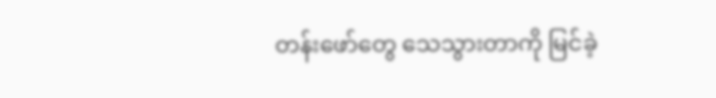တန်းဖော်တွေ သေသွားတာကို မြင်ခဲ့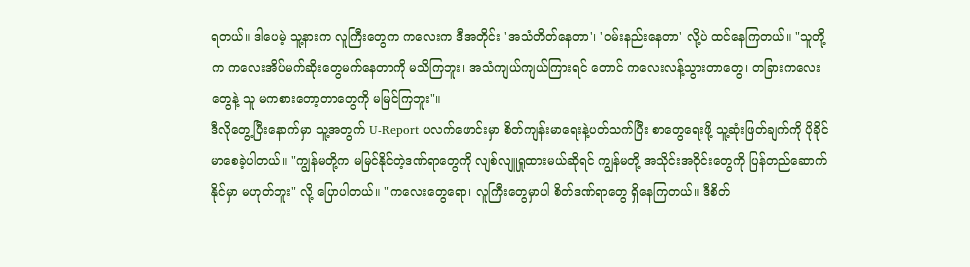ရတယ်။ ဒါပေမဲ့ သူ့နားက လူကြီးတွေက ကလေးက ဒီအတိုင်း 'အသံတိတ်နေတာ'၊ 'ဝမ်းနည်းနေတာ' လို့ပဲ ထင်နေကြတယ်။ "သူတို့က ကလေးအိပ်မက်ဆိုးတွေမက်နေတာကို မသိကြဘူး၊ အသံကျယ်ကျယ်ကြားရင် တောင် ကလေးလန့်သွားတာတွေ၊ တခြားကလေးတွေနဲ့ သူ မကစားတော့တာတွေကို မမြင်ကြဘူး"။
ဒီလိုတွေ့ပြီးနောက်မှာ သူ့အတွက် U-Report ပလက်ဖောင်းမှာ စိတ်ကျန်းမာရေးနဲ့ပတ်သက်ပြီး စာတွေရေးဖို့ သူ့ဆုံးဖြတ်ချက်ကို ပိုခိုင်မာစေခဲ့ပါတယ်။ "ကျွန်မတို့က မမြင်နိုင်တဲ့ဒဏ်ရာတွေကို လျစ်လျူရှုထားမယ်ဆိုရင် ကျွန်မတို့ အသိုင်းအဝိုင်းတွေကို ပြန်တည်ဆောက်နိုင်မှာ မဟုတ်ဘူး" လို့ ပြောပါတယ်။ "ကလေးတွေရော၊ လူကြီးတွေမှာပါ စိတ်ဒဏ်ရာတွေ ရှိနေကြတယ်။ ဒီစိတ်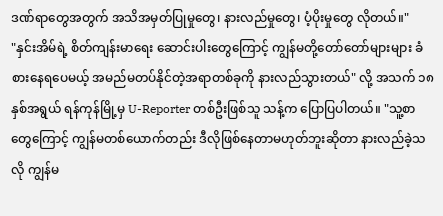ဒဏ်ရာတွေအတွက် အသိအမှတ်ပြုမှုတွေ၊ နားလည်မှုတွေ၊ ပံ့ပိုးမှုတွေ လိုတယ်။"
"နှင်းအိမ်ရဲ့ စိတ်ကျန်းမာရေး ဆောင်းပါးတွေကြောင့် ကျွန်မတို့တော်တော်များများ ခံစားနေရပေမယ့် အမည်မတပ်နိုင်တဲ့အရာတစ်ခုကို နားလည်သွားတယ်" လို့ အသက် ၁၈ နှစ်အရွယ် ရန်ကုန်မြို့မှ U-Reporter တစ်ဦးဖြစ်သူ သန့်က ပြောပြပါတယ်။ "သူ့စာတွေကြောင့် ကျွန်မတစ်ယောက်တည်း ဒီလိုဖြစ်နေတာမဟုတ်ဘူးဆိုတာ နားလည်ခဲ့သလို ကျွန်မ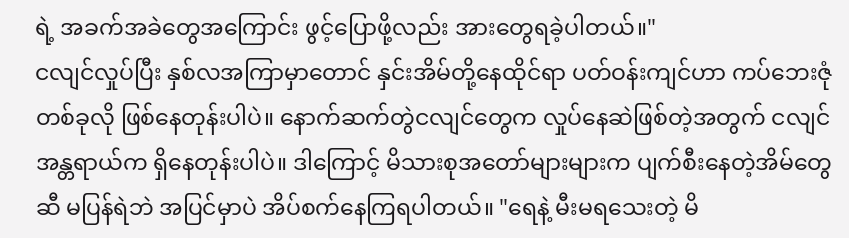ရဲ့ အခက်အခဲတွေအကြောင်း ဖွင့်ပြောဖို့လည်း အားတွေရခဲ့ပါတယ်။"
ငလျင်လှုပ်ပြီး နှစ်လအကြာမှာတောင် နှင်းအိမ်တို့နေထိုင်ရာ ပတ်ဝန်းကျင်ဟာ ကပ်ဘေးဇုံတစ်ခုလို ဖြစ်နေတုန်းပါပဲ။ နောက်ဆက်တွဲငလျင်တွေက လှုပ်နေဆဲဖြစ်တဲ့အတွက် ငလျင်အန္တရာယ်က ရှိနေတုန်းပါပဲ။ ဒါကြောင့် မိသားစုအတော်များများက ပျက်စီးနေတဲ့အိမ်တွေဆီ မပြန်ရဲဘဲ အပြင်မှာပဲ အိပ်စက်နေကြရပါတယ်။ "ရေနဲ့ မီးမရသေးတဲ့ မိ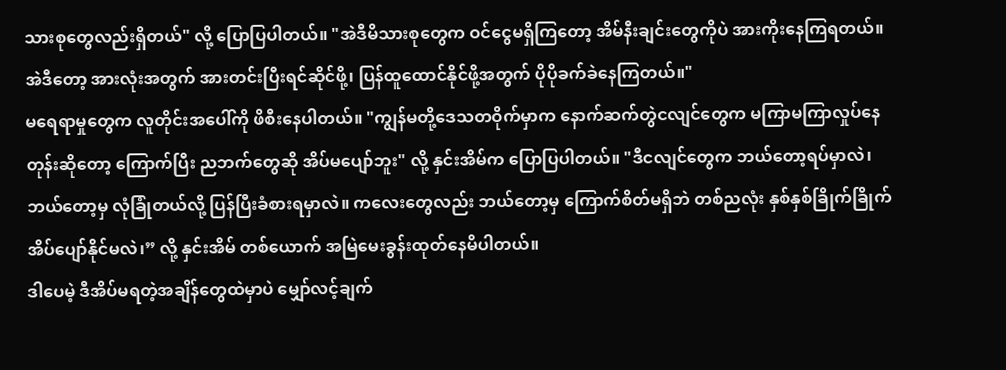သားစုတွေလည်းရှိတယ်" လို့ ပြောပြပါတယ်။ "အဲဒီမိသားစုတွေက ဝင်ငွေမရှိကြတော့ အိမ်နီးချင်းတွေကိုပဲ အားကိုးနေကြရတယ်။ အဲဒီတော့ အားလုံးအတွက် အားတင်းပြီးရင်ဆိုင်ဖို့၊ ပြန်ထူထောင်နိုင်ဖို့အတွက် ပိုပိုခက်ခဲနေကြတယ်။"
မရေရာမှုတွေက လူတိုင်းအပေါ်ကို ဖိစီးနေပါတယ်။ "ကျွန်မတို့ဒေသတဝိုက်မှာက နောက်ဆက်တွဲငလျင်တွေက မကြာမကြာလှုပ်နေတုန်းဆိုတော့ ကြောက်ပြီး ညဘက်တွေဆို အိပ်မပျော်ဘူး" လို့ နှင်းအိမ်က ပြောပြပါတယ်။ "ဒီငလျင်တွေက ဘယ်တော့ရပ်မှာလဲ၊ ဘယ်တော့မှ လုံခြုံတယ်လို့ ပြန်ပြီးခံစားရမှာလဲ။ ကလေးတွေလည်း ဘယ်တော့မှ ကြောက်စိတ်မရှိဘဲ တစ်ညလုံး နှစ်နှစ်ခြိုက်ခြိုက် အိပ်ပျော်နိုင်မလဲ၊” လို့ နှင်းအိမ် တစ်ယောက် အမြဲမေးခွန်းထုတ်နေမိပါတယ်။
ဒါပေမဲ့ ဒီအိပ်မရတဲ့အချိန်တွေထဲမှာပဲ မျှော်လင့်ချက်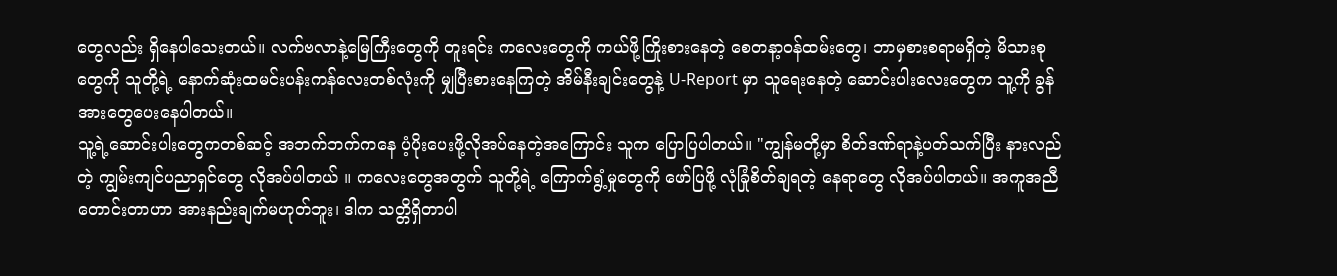တွေလည်း ရှိနေပါသေးတယ်။ လက်ဗလာနဲ့မြေကြီးတွေကို တူးရင်း ကလေးတွေကို ကယ်ဖို့ကြိုးစားနေတဲ့ စေတနာ့ဝန်ထမ်းတွေ၊ ဘာမှစားစရာမရှိတဲ့ မိသားစုတွေကို သူတို့ရဲ့ နောက်ဆုံးထမင်းပန်းကန်လေးတစ်လုံးကို မျှပြီးစားနေကြတဲ့ အိမ်နီးချင်းတွေနဲ့ U-Report မှာ သူရေးနေတဲ့ ဆောင်းပါးလေးတွေက သူ့ကို ခွန်အားတွေပေးနေပါတယ်။
သူ့ရဲ့ဆောင်းပါးတွေကတစ်ဆင့် အဘက်ဘက်ကနေ ပံ့ပိုးပေးဖို့လိုအပ်နေတဲ့အကြောင်း သူက ပြောပြပါတယ်။ "ကျွန်မတို့မှာ စိတ်ဒဏ်ရာနဲ့ပတ်သက်ပြီး နားလည်တဲ့ ကျွမ်းကျင်ပညာရှင်တွေ လိုအပ်ပါတယ် ။ ကလေးတွေအတွက် သူတို့ရဲ့ ကြောက်ရွံ့မှုတွေကို ဖော်ပြဖို့ လုံခြုံစိတ်ချရတဲ့ နေရာတွေ လိုအပ်ပါတယ်။ အကူအညီတောင်းတာဟာ အားနည်းချက်မဟုတ်ဘူး၊ ဒါက သတ္တိရှိတာပါ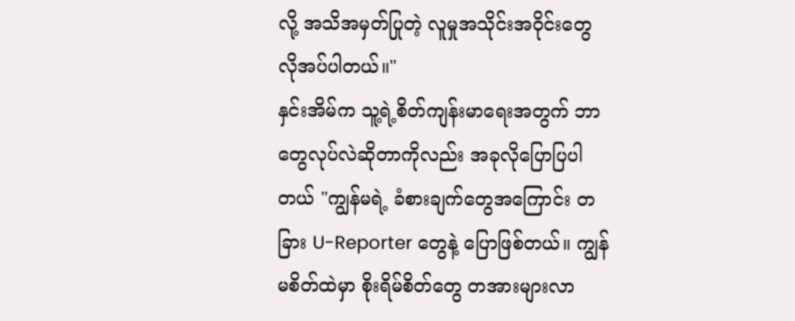လို့ အသိအမှတ်ပြုတဲ့ လူမှုအသိုင်းအဝိုင်းတွေ လိုအပ်ပါတယ်။"
နှင်းအိမ်က သူ့ရဲ့စိတ်ကျန်းမာရေးအတွက် ဘာတွေလုပ်လဲဆိုတာကိုလည်း အခုလိုပြောပြပါတယ် "ကျွန်မရဲ့ ခံစားချက်တွေအကြောင်း တခြား U-Reporter တွေနဲ့ ပြောဖြစ်တယ်။ ကျွန်မစိတ်ထဲမှာ စိုးရိမ်စိတ်တွေ တအားများလာ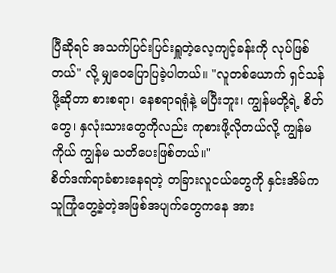ပြီဆိုရင် အသက်ပြင်းပြင်းရှူတဲ့လေ့ကျင့်ခန်းကို လုပ်ဖြစ်တယ်" လို့ မျှဝေပြောပြခဲ့ပါတယ်။ "လူတစ်ယောက် ရှင်သန်ဖို့ဆိုတာ စားစရာ၊ နေစရာရရုံနဲ့ မပြီးဘူး၊ ကျွန်မတို့ရဲ့ စိတ်တွေ၊ နှလုံးသားတွေကိုလည်း ကုစားဖို့လိုတယ်လို့ ကျွန်မကိုယ် ကျွန်မ သတိပေးဖြစ်တယ်။"
စိတ်ဒဏ်ရာခံစားနေရတဲ့ တခြားလူငယ်တွေကို နှင်းအိမ်က သူကြုံတွေ့ခဲ့တဲ့အဖြစ်အပျက်တွေကနေ အား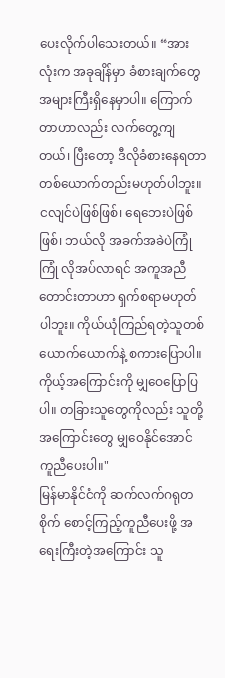ပေးလိုက်ပါသေးတယ်။ “အားလုံးက အခုချိန်မှာ ခံစားချက်တွေအများကြီးရှိနေမှာပါ။ ကြောက်တာဟာလည်း လက်တွေ့ကျတယ်၊ ပြီးတော့ ဒီလိုခံစားနေရတာ တစ်ယောက်တည်းမဟုတ်ပါဘူး။ ငလျင်ပဲဖြစ်ဖြစ်၊ ရေဘေးပဲဖြစ်ဖြစ်၊ ဘယ်လို အခက်အခဲပဲကြုံကြုံ လိုအပ်လာရင် အကူအညီတောင်းတာဟာ ရှက်စရာမဟုတ်ပါဘူး။ ကိုယ်ယုံကြည်ရတဲ့သူတစ်ယောက်ယောက်နဲ့ စကားပြောပါ။ ကိုယ့်အကြောင်းကို မျှဝေပြောပြပါ။ တခြားသူတွေကိုလည်း သူတို့အကြောင်းတွေ မျှဝေနိုင်အောင် ကူညီပေးပါ။"
မြန်မာနိုင်ငံကို ဆက်လက်ဂရုတစိုက် စောင့်ကြည့်ကူညီပေးဖို့ အရေးကြီးတဲ့အကြောင်း သူ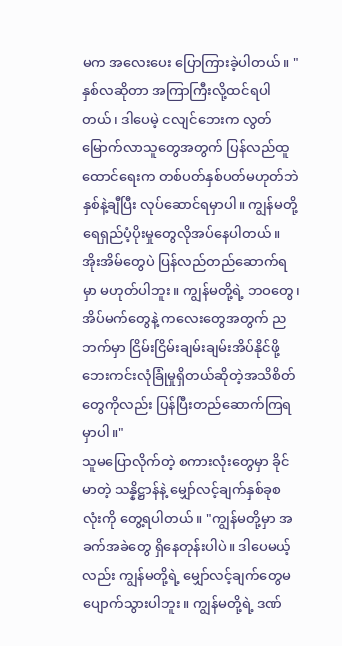မက အလေးပေး ပြောကြားခဲ့ပါတယ်။ "နှစ်လဆိုတာ အကြာကြီးလို့ထင်ရပါတယ်၊ ဒါပေမဲ့ ငလျင်ဘေးက လွတ်မြောက်လာသူတွေအတွက် ပြန်လည်ထူထောင်ရေးက တစ်ပတ်နှစ်ပတ်မဟုတ်ဘဲ နှစ်နဲ့ချီပြီး လုပ်ဆောင်ရမှာပါ။ ကျွန်မတို့ ရေရှည်ပံ့ပိုးမှုတွေလိုအပ်နေပါတယ်။ အိုးအိမ်တွေပဲ ပြန်လည်တည်ဆောက်ရမှာ မဟုတ်ပါဘူး။ ကျွန်မတို့ရဲ့ ဘဝတွေ၊ အိပ်မက်တွေနဲ့ ကလေးတွေအတွက် ညဘက်မှာ ငြိမ်းငြိမ်းချမ်းချမ်းအိပ်နိုင်ဖို့ ဘေးကင်းလုံခြုံမှုရှိတယ်ဆိုတဲ့အသိစိတ်တွေကိုလည်း ပြန်ပြီးတည်ဆောက်ကြရမှာပါ။"
သူမပြောလိုက်တဲ့ စကားလုံးတွေမှာ ခိုင်မာတဲ့ သန္နိဋ္ဌာန်နဲ့ မျှော်လင့်ချက်နှစ်ခုစလုံးကို တွေ့ရပါတယ်။ "ကျွန်မတို့မှာ အခက်အခဲတွေ ရှိနေတုန်းပါပဲ။ ဒါပေမယ့်လည်း ကျွန်မတို့ရဲ့ မျှော်လင့်ချက်တွေမပျောက်သွားပါဘူး။ ကျွန်မတို့ရဲ့ ဒဏ်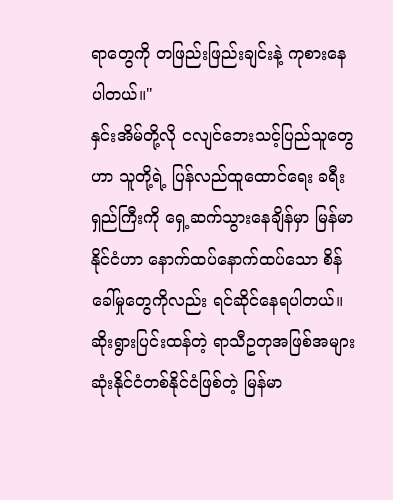ရာတွေကို တဖြည်းဖြည်းချင်းနဲ့ ကုစားနေပါတယ်။"
နှင်းအိမ်တို့လို ငလျင်ဘေးသင့်ပြည်သူတွေဟာ သူတို့ရဲ့ ပြန်လည်ထူထောင်ရေး ခရီးရှည်ကြီးကို ရှေ့ဆက်သွားနေချိန်မှာ မြန်မာနိုင်ငံဟာ နောက်ထပ်နောက်ထပ်သော စိန်ခေါ်မှုတွေကိုလည်း ရင်ဆိုင်နေရပါတယ်။ ဆိုးရွားပြင်းထန်တဲ့ ရာသီဥတုအဖြစ်အများဆုံးနိုင်ငံတစ်နိုင်ငံဖြစ်တဲ့ မြန်မာ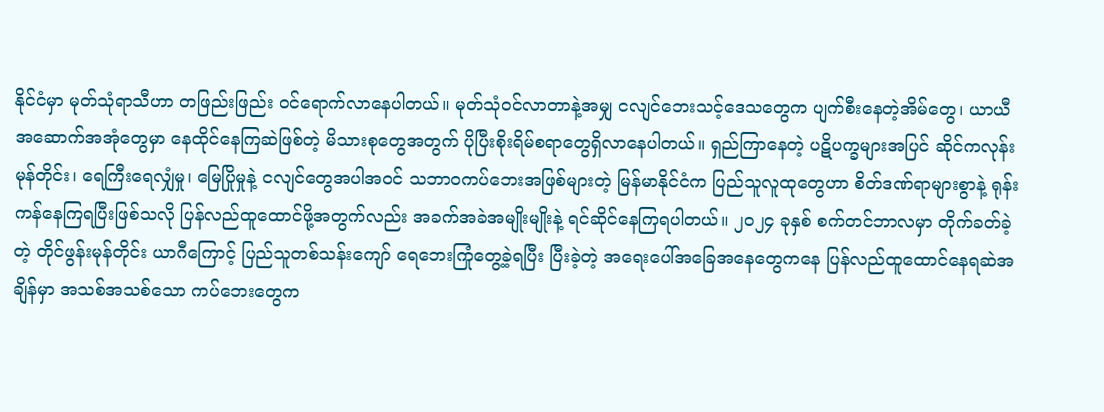နိုင်ငံမှာ မုတ်သုံရာသီဟာ တဖြည်းဖြည်း ဝင်ရောက်လာနေပါတယ်။ မုတ်သုံဝင်လာတာနဲ့အမျှ ငလျင်ဘေးသင့်ဒေသတွေက ပျက်စီးနေတဲ့အိမ်တွေ၊ ယာယီအဆောက်အအုံတွေမှာ နေထိုင်နေကြဆဲဖြစ်တဲ့ မိသားစုတွေအတွက် ပိုပြီးစိုးရိမ်စရာတွေရှိလာနေပါတယ်။ ရှည်ကြာနေတဲ့ ပဋိပက္ခများအပြင် ဆိုင်ကလုန်းမုန်တိုင်း၊ ရေကြီးရေလျှံမှု၊ မြေပြိုမှုနဲ့ ငလျင်တွေအပါအဝင် သဘာဝကပ်ဘေးအဖြစ်များတဲ့ မြန်မာနိုင်ငံက ပြည်သူလူထုတွေဟာ စိတ်ဒဏ်ရာများစွာနဲ့ ရုန်းကန်နေကြရပြီးဖြစ်သလို ပြန်လည်ထူထောင်ဖို့အတွက်လည်း အခက်အခဲအမျိုးမျိုးနဲ့ ရင်ဆိုင်နေကြရပါတယ်။ ၂၀၂၄ ခုနှစ် စက်တင်ဘာလမှာ တိုက်ခတ်ခဲ့တဲ့ တိုင်ဖွန်းမုန်တိုင်း ယာဂီကြောင့် ပြည်သူတစ်သန်းကျော် ရေဘေးကြုံတွေ့ခဲ့ရပြီး ပြီးခဲ့တဲ့ အရေးပေါ်အခြေအနေတွေကနေ ပြန်လည်ထူထောင်နေရဆဲအချိန်မှာ အသစ်အသစ်သော ကပ်ဘေးတွေက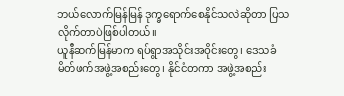ဘယ်လောက်မြန်မြန် ဒုက္ခရောက်စေနိုင်သလဲဆိုတာ ပြသလိုက်တာပဲဖြစ်ပါတယ်။
ယူနီဆက်မြန်မာက ရပ်ရွာအသိုင်းအဝိုင်းတွေ၊ ဒေသခံမိတ်ဖက်အဖွဲ့အစည်းတွေ၊ နိုင်ငံတကာ အဖွဲ့အစည်း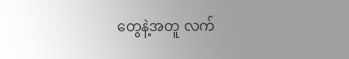တွေနဲ့အတူ လက်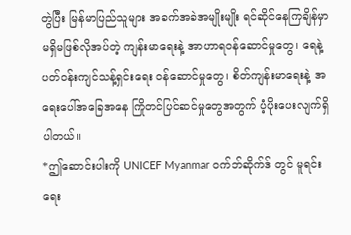တွဲပြီး မြန်မာပြည်သူများ အခက်အခဲအမျိုးမျိုး ရင်ဆိုင်နေကြချိန်မှာ မရှိမဖြစ်လိုအပ်တဲ့ ကျန်းမာရေးနဲ့ အာဟာရဝန်ဆောင်မှုတွေ၊ ရေနဲ့ ပတ်ဝန်းကျင်သန့်ရှင်းရေး ဝန်ဆောင်မှုတွေ၊ စိတ်ကျန်းမာရေးနဲ့ အရေးပေါ်အခြေအနေ ကြိုတင်ပြင်ဆင်မှုတွေအတွက် ပံ့ပိုးပေးလျက်ရှိပါတယ်။
*ဤဆောင်းပါးကို UNICEF Myanmar ဝက်ဘ်ဆိုက်ဒ် တွင် မူရင်းရေး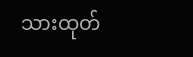သားထုတ်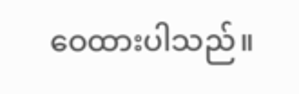ဝေထားပါသည်။